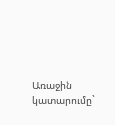Առաջին կատարումը`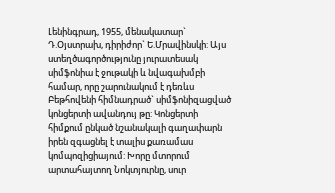Լենինգրադ, 1955, մենակատար` Դ.Օյստրախ, դիրիժոր` Ե.Մրավինսկի: Այս ստեղծագործությունը յուրատեսակ սիմֆոնիա է ջութակի և նվագախմբի համար, որը շարունակում է դեռևս Բեթհովենի հիմնադրած` սիմֆոնիզացված կոնցերտի ավանդույ թը: Կոնցերտի հիմքում ընկած նշանակալի գաղափարն իրեն զգացնել է տալիս քառամաս կոմպոզիցիայում: Խորը մտորում արտահայտող Նոկտյուրնը, սուր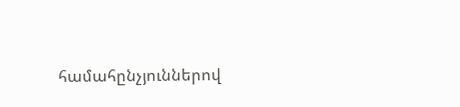համահընչյուններով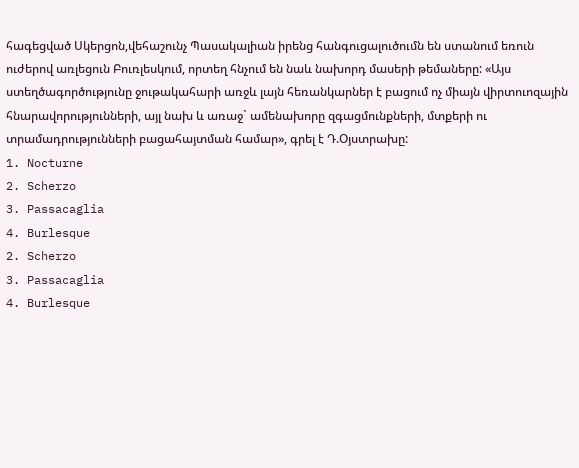հագեցված Սկերցոն,վեհաշունչ Պասակալիան իրենց հանգուցալուծումն են ստանում եռուն ուժերով առլեցուն Բուռլեսկում, որտեղ հնչում են նաև նախորդ մասերի թեմաները: «Այս ստեղծագործությունը ջութակահարի առջև լայն հեռանկարներ է բացում ոչ միայն վիրտուոզային հնարավորությունների, այլ նախ և առաջ` ամենախորը զգացմունքների, մտքերի ու տրամադրությունների բացահայտման համար», գրել է Դ.Օյստրախը:
1. Nocturne
2. Scherzo
3. Passacaglia
4. Burlesque
2. Scherzo
3. Passacaglia
4. Burlesque